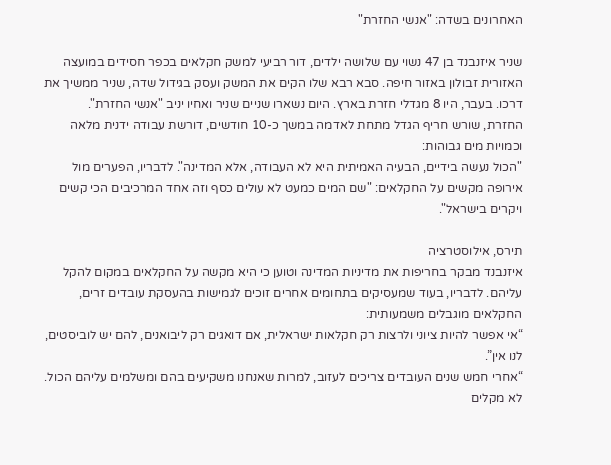האחרונים בשדה: "אנשי החזרת"

שניר איזנבנד בן 47 נשוי עם שלושה ילדים, דור רביעי למשק חקלאים בכפר חסידים במועצה האזורית זבולון באזור חיפה. סבא רבא שלו הקים את המשק ועסק בגידול שדה, שניר ממשיך את דרכו. בעבר, היו 8 מגדלי חזרת בארץ. היום נשארו שניים שניר ואחיו יניב "אנשי החזרת".
החזרת, שורש חריף הגדל מתחת לאדמה במשך כ-10 חודשים, דורשת עבודה ידנית מלאה וכמויות מים גבוהות:
"הכול נעשה בידיים, הבעיה האמיתית היא לא העבודה, אלא המדינה". לדבריו, הפערים מול אירופה מקשים על החקלאים: "שם המים כמעט לא עולים כסף וזה אחד המרכיבים הכי קשים ויקרים בישראל".

תירס, אילוסטרציה
איזנבנד מבקר בחריפות את מדיניות המדינה וטוען כי היא מקשה על החקלאים במקום להקל עליהם. לדבריו, בעוד שמעסיקים בתחומים אחרים זוכים לגמישות בהעסקת עובדים זרים, החקלאים מוגבלים משמעותית:
“אי אפשר להיות ציוני ולרצות רק חקלאות ישראלית, אם דואגים רק ליבואנים, להם יש לוביסטים, לנו אין”.
“אחרי חמש שנים העובדים צריכים לעזוב, למרות שאנחנו משקיעים בהם ומשלמים עליהם הכול. לא מקלים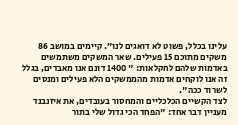עלינו בכלל, פשוט לא דואגים לנו”. קיימים במושב 86 משקים מתוכם 15 פעילים. שאר המשקים משתמשים באדמות שלהם לחקלאות: " 1400 דונם אנו מאבדים, בגלל זה אנו לוקחים אדמות מהממשקים הלא פעילים ומנסים לשרוד ככה".
לצד הקשיים הכלכליים והמחסור בעובדים, את איזנבנד מעניין דבר אחד: "הפחד הכי גדול שלי בתור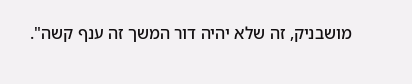מושבניק, זה שלא יהיה דור המשך זה ענף קשה".